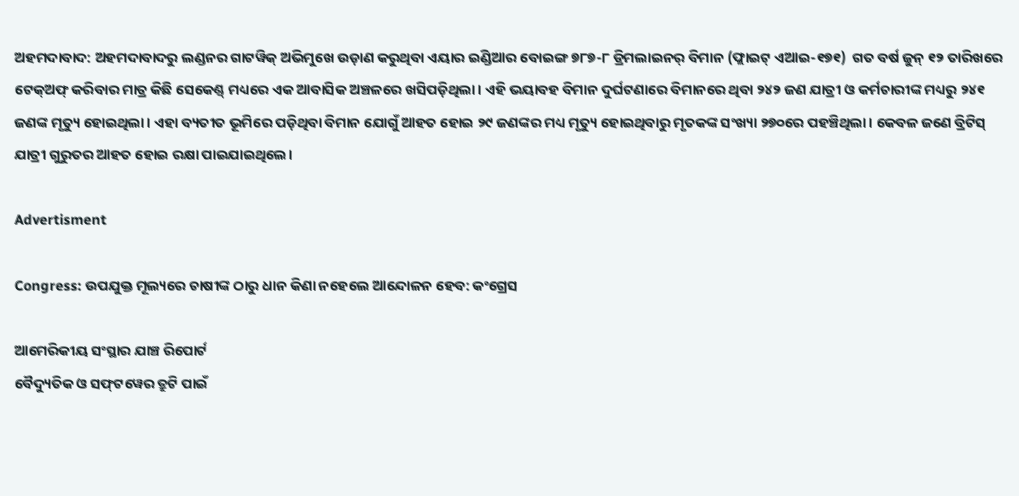ଅହମଦାବାଦ: ଅହମଦାବାଦରୁ ଲଣ୍ଡନର ଗାଟୱିକ୍ ଅଭିମୁଖେ ଉଡ଼ାଣ କରୁଥିବା ଏୟାର ଇଣ୍ଡିଆର ବୋଇଙ୍ଗ ୭୮୭-୮ ଡ୍ରିମଲାଇନର୍ ବିମାନ (ଫ୍ଲାଇଟ୍ ଏଆଇ-୧୭୧)  ଗତ ବର୍ଷ ଜୁନ୍ ୧୨ ତାରିଖରେ ଟେକ୍ଅଫ୍ କରିବାର ମାତ୍ର କିଛି ସେକେଣ୍ଡ୍ ମଧ୍ୟରେ ଏକ ଆବାସିକ ଅଞ୍ଚଳରେ ଖସିପଡ଼ିଥିଲା। ଏହି ଭୟାବହ ବିମାନ ଦୁର୍ଘଟଣାରେ ବିମାନରେ ଥିବା ୨୪୨ ଜଣ ଯାତ୍ରୀ ଓ କର୍ମଚାରୀଙ୍କ ମଧ୍ୟରୁ ୨୪୧ ଜଣଙ୍କ ମୃତ୍ୟୁ ହୋଇଥିଲା। ଏହା ବ୍ୟତୀତ ଭୂମିରେ ପଡ଼ିଥିବା ବିମାନ ଯୋଗୁଁ ଆହତ ହୋଇ ୨୯ ଜଣଙ୍କର ମଧ୍ୟ ମୃତ୍ୟୁ ହୋଇଥିବାରୁ ମୃତକଙ୍କ ସଂଖ୍ୟା ୨୭୦ରେ ପହଞ୍ଚିଥିଲା। କେବଳ ଜଣେ ବ୍ରିଟିସ୍‌ ଯାତ୍ରୀ ଗୁରୁତର ଆହତ ହୋଇ ରକ୍ଷା ପାଇଯାଇଥିଲେ।

Advertisment

Congress: ଉପଯୁକ୍ତ ମୂଲ୍ୟରେ ଚାଷୀଙ୍କ ଠାରୁ ଧାନ କିଣା ନହେଲେ ଆନ୍ଦୋଳନ ହେବ: କଂଗ୍ରେସ

ଆମେରିକୀୟ ସଂସ୍ଥାର ଯାଞ୍ଚ ରିପୋର୍ଟ
ବୈଦ୍ୟୁତିକ ଓ ସଫ୍‌ଟୱେର ତ୍ରୁଟି ପାଇଁ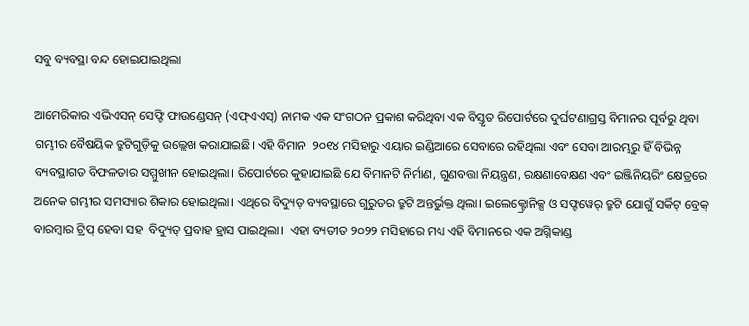ସବୁ ବ୍ୟବସ୍ଥା ବନ୍ଦ ହୋଇଯାଇଥିଲା

ଆମେରିକାର ଏଭିଏସନ୍ ସେଫ୍ଟି ଫାଉଣ୍ଡେସନ୍ (ଏଫ୍ଏଏସ୍) ନାମକ ଏକ ସଂଗଠନ ପ୍ରକାଶ କରିଥିବା ଏକ ବିସ୍ତୃତ ରିପୋର୍ଟରେ ଦୁର୍ଘଟଣାଗ୍ରସ୍ତ ବିମାନର ପୂର୍ବରୁ ଥିବା ଗମ୍ଭୀର ବୈଷୟିକ ତ୍ରୁଟିଗୁଡ଼ିକୁ ଉଲ୍ଲେଖ କରାଯାଇଛି। ଏହି ବିମାନ  ୨୦୧୪ ମସିହାରୁ ଏୟାର ଇଣ୍ଡିଆରେ ସେବାରେ ରହିଥିଲା ଏବଂ ସେବା ଆରମ୍ଭରୁ ହିଁ ବିଭିନ୍ନ ବ୍ୟବସ୍ଥାଗତ ବିଫଳତାର ସମ୍ମୁଖୀନ ହୋଇଥିଲା। ରିପୋର୍ଟରେ କୁହାଯାଇଛି ଯେ ବିମାନଟି ନିର୍ମାଣ, ଗୁଣବତ୍ତା ନିୟନ୍ତ୍ରଣ, ରକ୍ଷଣାବେକ୍ଷଣ ଏବଂ ଇଞ୍ଜିନିୟରିଂ କ୍ଷେତ୍ରରେ ଅନେକ ଗମ୍ଭୀର ସମସ୍ୟାର ଶିକାର ହୋଇଥିଲା। ଏଥିରେ ବିଦ୍ୟୁତ୍ ବ୍ୟବସ୍ଥାରେ ଗୁରୁତର ତ୍ରୁଟି ଅନ୍ତର୍ଭୁକ୍ତ ଥିଲା। ଇଲେକ୍ଟ୍ରୋନିକ୍ସ ଓ ସଫ୍ଟୱେର୍ ତ୍ରୁଟି ଯୋଗୁଁ ସର୍କିଟ୍ ବ୍ରେକ୍‌ ବାରମ୍ବାର ଟ୍ରିପ୍ ହେବା ସହ  ବିଦ୍ୟୁତ୍ ପ୍ରବାହ ହ୍ରାସ ପାଇଥିଲା।  ଏହା ବ୍ୟତୀତ ୨୦୨୨ ମସିହାରେ ମଧ୍ୟ ଏହି ବିମାନରେ ଏକ ଅଗ୍ନିକାଣ୍ଡ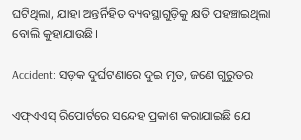ଘଟିଥିଲା, ଯାହା ଅନ୍ତର୍ନିହିତ ବ୍ୟବସ୍ଥାଗୁଡ଼ିକୁ କ୍ଷତି ପହଞ୍ଚାଇଥିଲା ବୋଲି କୁହାଯାଉଛି।

Accident: ସଡ଼କ ଦୁର୍ଘଟଣାରେ ଦୁଇ ମୃତ, ଜଣେ ଗୁରୁତର

ଏଫ୍ଏଏସ୍ ରିପୋର୍ଟରେ ସନ୍ଦେହ ପ୍ରକାଶ କରାଯାଇଛି ଯେ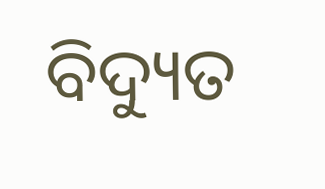ବିଦ୍ୟୁତ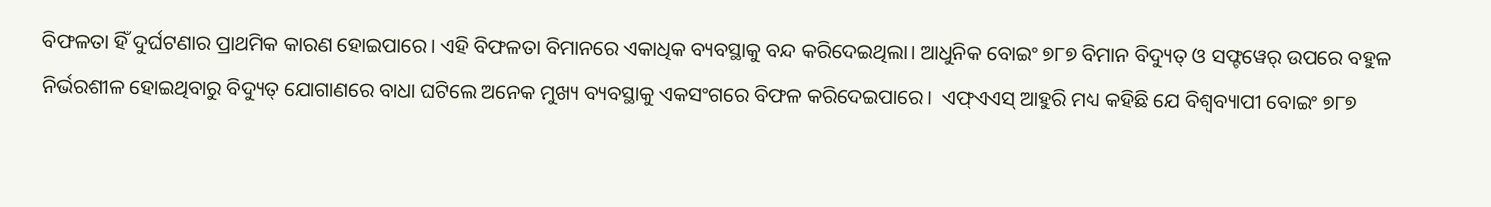ବିଫଳତା ହିଁ ଦୁର୍ଘଟଣାର ପ୍ରାଥମିକ କାରଣ ହୋଇପାରେ। ଏହି ବିଫଳତା ବିମାନରେ ଏକାଧିକ ବ୍ୟବସ୍ଥାକୁ ବନ୍ଦ କରିଦେଇଥିଲା। ଆଧୁନିକ ବୋଇଂ ୭୮୭ ବିମାନ ବିଦ୍ୟୁତ୍ ଓ ସଫ୍ଟୱେର୍ ଉପରେ ବହୁଳ ନିର୍ଭରଶୀଳ ହୋଇଥିବାରୁ ବିଦ୍ୟୁତ୍ ଯୋଗାଣରେ ବାଧା ଘଟିଲେ ଅନେକ ମୁଖ୍ୟ ବ୍ୟବସ୍ଥାକୁ ଏକସଂଗରେ ବିଫଳ କରିଦେଇପାରେ।  ଏଫ୍ଏଏସ୍ ଆହୁରି ମଧ୍ୟ କହିଛି ଯେ ବିଶ୍ୱବ୍ୟାପୀ ବୋଇଂ ୭୮୭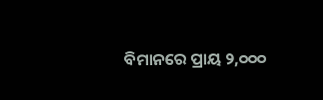ବିମାନରେ ପ୍ରାୟ ୨,୦୦୦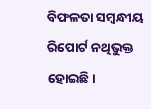ବିଫଳତା ସମ୍ବନ୍ଧୀୟ ରିପୋର୍ଟ ନଥିଭୁକ୍ତ ହୋଇଛି।